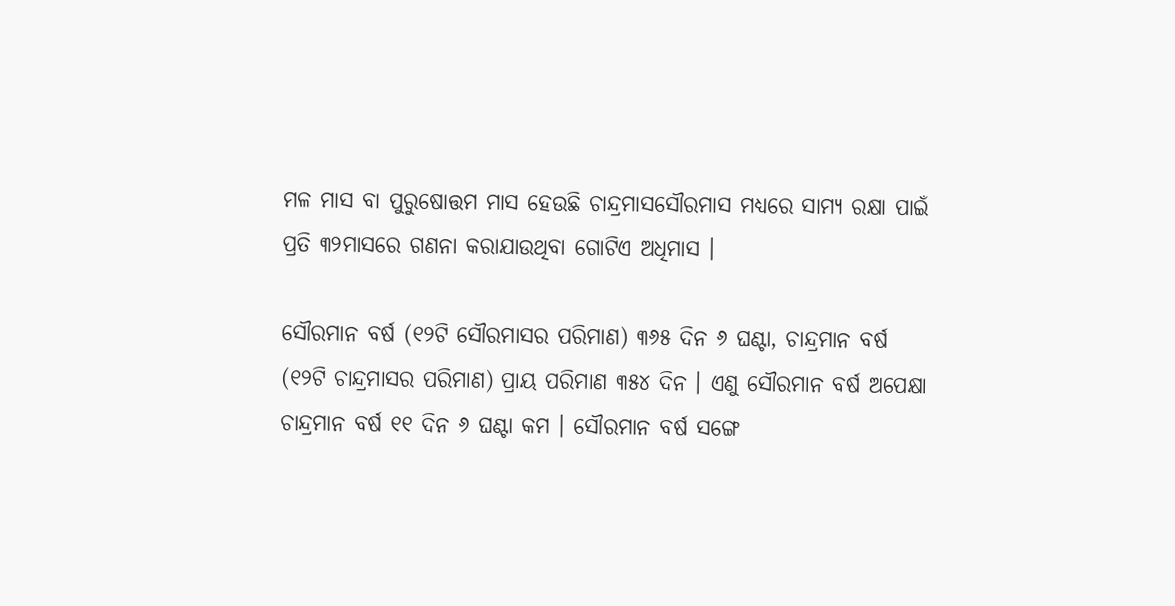ମଳ ମାସ ବା ପୁରୁଷୋତ୍ତମ ମାସ ହେଉଛି ଚାନ୍ଦ୍ରମାସସୌରମାସ ମଧ୍ୟରେ ସାମ୍ୟ ରକ୍ଷା ପାଇଁ ପ୍ରତି ୩୨ମାସରେ ଗଣନା କରାଯାଉଥିବା ଗୋଟିଏ ଅଧିମାସ ।

ସୌରମାନ ବର୍ଷ (୧୨ଟି ସୌରମାସର ପରିମାଣ) ୩୬୫ ଦିନ ୬ ଘଣ୍ଟା, ଚାନ୍ଦ୍ରମାନ ବର୍ଷ (୧୨ଟି ଚାନ୍ଦ୍ରମାସର ପରିମାଣ) ପ୍ରାୟ ପରିମାଣ ୩୫୪ ଦିନ । ଏଣୁ ସୌରମାନ ବର୍ଷ ଅପେକ୍ଷା ଚାନ୍ଦ୍ରମାନ ବର୍ଷ ୧୧ ଦିନ ୬ ଘଣ୍ଟା କମ । ସୌରମାନ ବର୍ଷ ସଙ୍ଗେ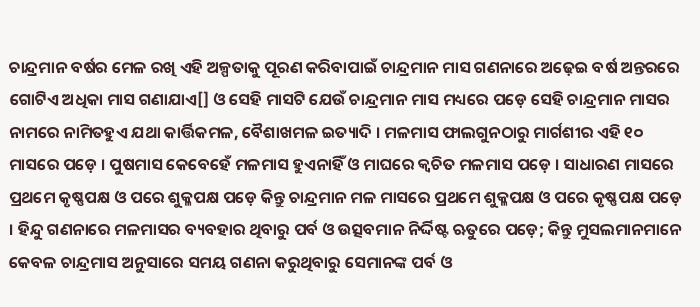ଚାନ୍ଦ୍ରମାନ ବର୍ଷର ମେଳ ରଖି ଏହି ଅଳ୍ପତାକୁ ପୂରଣ କରିବାପାଇଁ ଚାନ୍ଦ୍ରମାନ ମାସ ଗଣନାରେ ଅଢ଼େଇ ବର୍ଷ ଅନ୍ତରରେ ଗୋଟିଏ ଅଧିକା ମାସ ଗଣାଯାଏ[] ଓ ସେହି ମାସଟି ଯେଉଁ ଚାନ୍ଦ୍ରମାନ ମାସ ମଧ୍ୟରେ ପଡ଼େ ସେହି ଚାନ୍ଦ୍ରମାନ ମାସର ନାମରେ ନାମିତହୁଏ ଯଥା କାର୍ତ୍ତିକମଳ, ବୈଶାଖମଳ ଇତ୍ୟାଦି । ମଳମାସ ଫାଲଗୁନଠାରୁ ମାର୍ଗଶୀର ଏହି ୧୦ ମାସରେ ପଡ଼େ । ପୁଷମାସ କେବେହେଁ ମଳମାସ ହୁଏନାହିଁ ଓ ମାଘରେ କ୍ୱଚିତ ମଳମାସ ପଡ଼େ । ସାଧାରଣ ମାସରେ ପ୍ରଥମେ କୃଷ୍ଣପକ୍ଷ ଓ ପରେ ଶୁକ୍ଳପକ୍ଷ ପଡ଼େ କିନ୍ତୁ ଚାନ୍ଦ୍ରମାନ ମଳ ମାସରେ ପ୍ରଥମେ ଶୁକ୍ଳପକ୍ଷ ଓ ପରେ କୃଷ୍ଣପକ୍ଷ ପଡ଼େ । ହିନ୍ଦୁ ଗଣନାରେ ମଳମାସର ବ୍ୟବହାର ଥିବାରୁ ପର୍ବ ଓ ଉତ୍ସବମାନ ନିର୍ଦ୍ଦିଷ୍ଟ ଋତୁରେ ପଡ଼େ; କିନ୍ତୁ ମୁସଲମାନମାନେ କେବଳ ଚାନ୍ଦ୍ରମାସ ଅନୁସାରେ ସମୟ ଗଣନା କରୁଥିବାରୁ ସେମାନଙ୍କ ପର୍ବ ଓ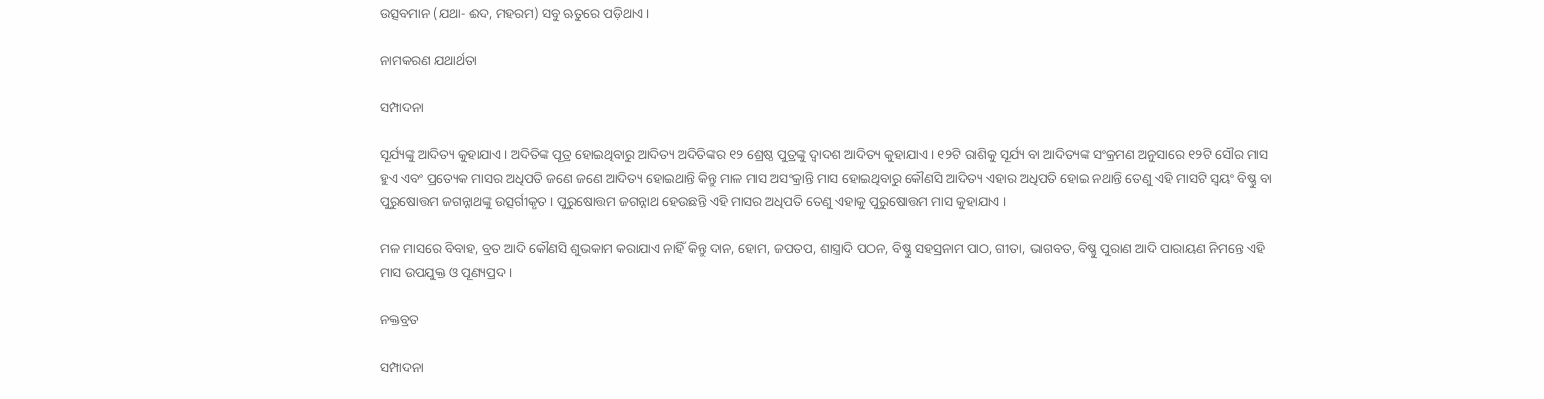ଉତ୍ସବମାନ (ଯଥା- ଈଦ, ମହରମ) ସବୁ ଋତୁରେ ପଡ଼ିଥାଏ ।

ନାମକରଣ ଯଥାର୍ଥତା

ସମ୍ପାଦନା

ସୂର୍ଯ୍ୟଙ୍କୁ ଆଦିତ୍ୟ କୁହାଯାଏ । ଅଦିତିଙ୍କ ପୂତ୍ର ହୋଇଥିବାରୁ ଆଦିତ୍ୟ ଅଦିତିଙ୍କର ୧୨ ଶ୍ରେଷ୍ଠ ପୁତ୍ରଙ୍କୁ ଦ୍ୱାଦଶ ଆଦିତ୍ୟ କୁହାଯାଏ । ୧୨ଟି ରାଶିକୁ ସୂର୍ଯ୍ୟ ବା ଆଦିତ୍ୟଙ୍କ ସଂକ୍ରମଣ ଅନୁସାରେ ୧୨ଟି ସୌର ମାସ ହୁଏ ଏବଂ ପ୍ରତ୍ୟେକ ମାସର ଅଧିପତି ଜଣେ ଜଣେ ଆଦିତ୍ୟ ହୋଇଥାନ୍ତି କିନ୍ତୁ ମାଳ ମାସ ଅସଂକ୍ରାନ୍ତି ମାସ ହୋଇଥିବାରୁ କୌଣସି ଆଦିତ୍ୟ ଏହାର ଅଧିପତି ହୋଇ ନଥାନ୍ତି ତେଣୁ ଏହି ମାସଟି ସ୍ୱୟଂ ବିଷ୍ଣୁ ବା ପୁରୁଷୋତ୍ତମ ଜଗନ୍ନାଥଙ୍କୁ ଉତ୍ସର୍ଗୀକୃତ । ପୁରୁଷୋତ୍ତମ ଜଗନ୍ନାଥ ହେଉଛନ୍ତି ଏହି ମାସର ଅଧିପତି ତେଣୁ ଏହାକୁ ପୁରୁଷୋତ୍ତମ ମାସ କୁହାଯାଏ ।

ମଳ ମାସରେ ବିବାହ, ବ୍ରତ ଆଦି କୌଣସି ଶୁଭକାମ କରାଯାଏ ନାହିଁ କିନ୍ତୁ ଦାନ, ହୋମ, ଜପତପ, ଶାସ୍ତ୍ରାଦି ପଠନ, ବିଷ୍ଣୁ ସହସ୍ରନାମ ପାଠ, ଗୀତା, ଭାଗବତ, ବିଷ୍ଣୁ ପୁରାଣ ଆଦି ପାରାୟଣ ନିମନ୍ତେ ଏହି ମାସ ଉପଯୁକ୍ତ ଓ ପୂଣ୍ୟପ୍ରଦ ।

ନକ୍ତବ୍ରତ

ସମ୍ପାଦନା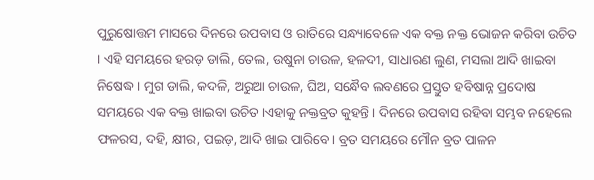ପୁରୁଷୋତ୍ତମ ମାସରେ ଦିନରେ ଉପବାସ ଓ ରାତିରେ ସନ୍ଧ୍ୟାବେଳେ ଏକ ବକ୍ତ ନକ୍ତ ଭୋଜନ କରିବା ଉଚିତ । ଏହି ସମୟରେ ହରଡ଼ ଡାଲି, ତେଲ, ଉଷୁନା ଚାଉଳ, ହଳଦୀ, ସାଧାରଣ ଲୁଣ, ମସଲା ଆଦି ଖାଇବା ନିଷେଦ୍ଧ । ମୁଗ ଡାଲି, କଦଳି, ଅରୁଆ ଚାଉଳ, ଘିଅ, ସନ୍ଧୈବ ଲବଣରେ ପ୍ରସ୍ତୁତ ହବିଷାନ୍ନ ପ୍ରଦୋଷ ସମୟରେ ଏକ ବକ୍ତ ଖାଇବା ଉଚିତ ।ଏହାକୁ ନକ୍ତବ୍ରତ କୁହନ୍ତି । ଦିନରେ ଉପବାସ ରହିବା ସମ୍ଭବ ନହେଲେ ଫଳରସ, ଦହି, କ୍ଷୀର, ପଇଡ଼, ଆଦି ଖାଇ ପାରିବେ । ବ୍ରତ ସମୟରେ ମୌନ ବ୍ରତ ପାଳନ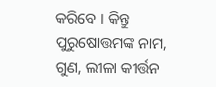କରିବେ । କିନ୍ତୁ ପୁରୁଷୋତ୍ତମଙ୍କ ନାମ, ଗୁଣ, ଲୀଳା କୀର୍ତ୍ତନ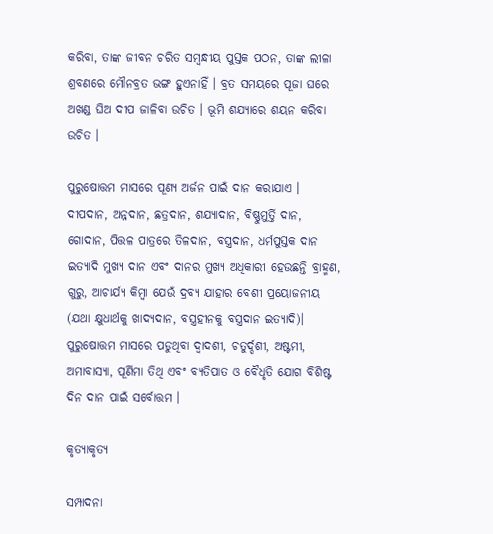କରିବା, ତାଙ୍କ ଜୀବନ ଚରିତ ସମ୍ବନ୍ଧୀୟ ପୁସ୍ତକ ପଠନ, ତାଙ୍କ ଲୀଳା ଶ୍ରବଣରେ ମୌନବ୍ରତ ଭଙ୍ଗ ହୁଏନାହିଁ । ବ୍ରତ ସମୟରେ ପୂଜା ଘରେ ଅଖଣ୍ଡ ଘିଅ ଦୀପ ଜାଳିବା ଉଚିତ । ଭୂମି ଶଯ୍ୟାରେ ଶୟନ କରିବା ଉଚିତ ।

ପୁରୁଷୋତ୍ତମ ମାସରେ ପୂଣ୍ୟ ଅର୍ଜନ ପାଇଁ ଦାନ କରାଯାଏ । ଦୀପଦାନ, ଅନ୍ନଦାନ, ଛତ୍ରଦାନ, ଶଯ୍ୟାଦାନ, ବିଷ୍ଣୁମୁର୍ତ୍ତି ଦାନ, ଗୋଦାନ, ପିତ୍ତଳ ପାତ୍ରରେ ତିଳଦାନ, ବସ୍ତ୍ରଦାନ, ଧର୍ମପୁସ୍ତକ ଦାନ ଇତ୍ୟାଦି ମୁଖ୍ୟ ଦାନ ଏବଂ ଦାନର ମୁଖ୍ୟ ଅଧିକାରୀ ହେଉଛନ୍ତି ବ୍ରାହ୍ମଣ, ଗୁରୁ, ଆଚାର୍ଯ୍ୟ କିମ୍ବା ଯେଉଁ ଦ୍ରବ୍ୟ ଯାହାର ବେଶୀ ପ୍ରୟୋଜନୀୟ (ଯଥା କ୍ଷୁଧାର୍ଥକୁ ଖାଦ୍ୟଦାନ, ବସ୍ତ୍ରହୀନକୁ ବସ୍ତ୍ରଦାନ ଇତ୍ୟାଦି)। ପୁରୁଷୋତ୍ତମ ମାସରେ ପଡୁଥିବା ଦ୍ୱାଦଶୀ, ଚତୁର୍ଦ୍ଦଶୀ, ଅଷ୍ଟମୀ, ଅମାବାସ୍ୟା, ପୂର୍ଣିମା ତିଥି ଏବଂ ବ୍ୟତିପାତ ଓ ବୈଧୃତି ଯୋଗ ବିଶିଷ୍ଟ ଦିନ ଦାନ ପାଇଁ ସର୍ବୋତ୍ତମ ।

କୃତ୍ୟାକୃତ୍ୟ

ସମ୍ପାଦନା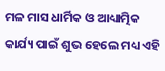ମଳ ମାସ ଧାର୍ମିକ ଓ ଆଧ୍ୟାତ୍ମିକ କାର୍ଯ୍ୟ ପାଇଁ ଶୁଭ ହେଲେ ମଧ୍ୟ ଏହି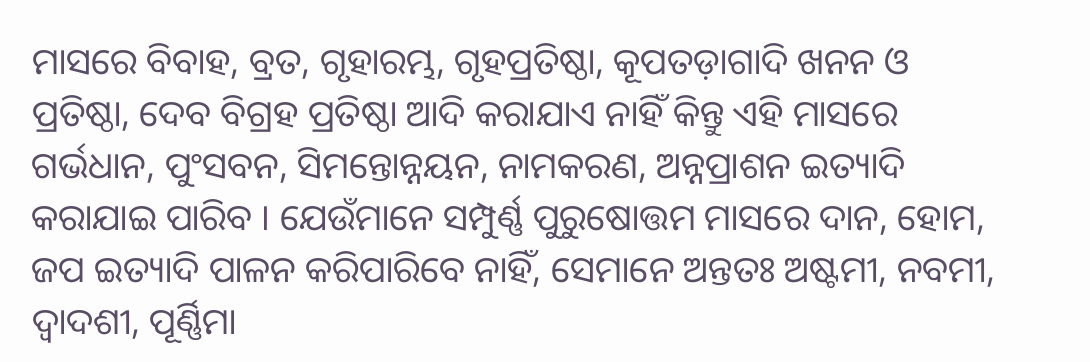ମାସରେ ବିବାହ, ବ୍ରତ, ଗୃହାରମ୍ଭ, ଗୃହପ୍ରତିଷ୍ଠା, କୂପତଡ଼ାଗାଦି ଖନନ ଓ ପ୍ରତିଷ୍ଠା, ଦେବ ବିଗ୍ରହ ପ୍ରତିଷ୍ଠା ଆଦି କରାଯାଏ ନାହିଁ କିନ୍ତୁ ଏହି ମାସରେ ଗର୍ଭଧାନ, ପୁଂସବନ, ସିମନ୍ତୋନ୍ନୟନ, ନାମକରଣ, ଅନ୍ନପ୍ରାଶନ ଇତ୍ୟାଦି କରାଯାଇ ପାରିବ । ଯେଉଁମାନେ ସମ୍ପୁର୍ଣ୍ଣ ପୁରୁଷୋତ୍ତମ ମାସରେ ଦାନ, ହୋମ, ଜପ ଇତ୍ୟାଦି ପାଳନ କରିପାରିବେ ନାହିଁ, ସେମାନେ ଅନ୍ତତଃ ଅଷ୍ଟମୀ, ନବମୀ, ଦ୍ୱାଦଶୀ, ପୂର୍ଣ୍ଣିମା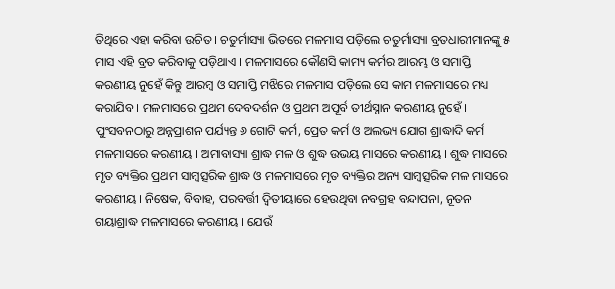ତିଥିରେ ଏହା କରିବା ଉଚିତ । ଚତୁର୍ମାସ୍ୟା ଭିତରେ ମଳମାସ ପଡ଼ିଲେ ଚତୁର୍ମାସ୍ୟା ବ୍ରତଧାରୀମାନଙ୍କୁ ୫ ମାସ ଏହି ବ୍ରତ କରିବାକୁ ପଡ଼ିଥାଏ । ମଳମାସରେ କୌଣସି କାମ୍ୟ କର୍ମର ଆରମ୍ଭ ଓ ସମାପ୍ତି କରଣୀୟ ନୁହେଁ କିନ୍ତୁ ଆରମ୍ବ ଓ ସମାପ୍ତି ମଝିରେ ମଳମାସ ପଡ଼ିଲେ ସେ କାମ ମଳମାସରେ ମଧ୍ୟ କରାଯିବ । ମଳମାସରେ ପ୍ରଥମ ଦେବଦର୍ଶନ ଓ ପ୍ରଥମ ଅପୂର୍ବ ତୀର୍ଥସ୍ନାନ କରଣୀୟ ନୁହେଁ । ପୁଂସବନଠାରୁ ଅନ୍ନପ୍ରାଶନ ପର୍ଯ୍ୟନ୍ତ ୬ ଗୋଟି କର୍ମ, ପ୍ରେତ କର୍ମ ଓ ଅଲଭ୍ୟ ଯୋଗ ଶ୍ରାଦ୍ଧାଦି କର୍ମ ମଳମାସରେ କରଣୀୟ । ଅମାବାସ୍ୟା ଶ୍ରାଦ୍ଧ ମଳ ଓ ଶୁଦ୍ଧ ଉଭୟ ମାସରେ କରଣୀୟ । ଶୁଦ୍ଧ ମାସରେ ମୃତ ବ୍ୟକ୍ତିର ପ୍ରଥମ ସାମ୍ବତ୍ସରିକ ଶ୍ରାଦ୍ଧ ଓ ମଳମାସରେ ମୃତ ବ୍ୟକ୍ତିର ଅନ୍ୟ ସାମ୍ବତ୍ସରିକ ମଳ ମାସରେ କରଣୀୟ । ନିଷେକ, ବିବାହ, ପରବର୍ତ୍ତୀ ଦ୍ୱିତୀୟାରେ ହେଉଥିବା ନବଗ୍ରହ ବନ୍ଦାପନା, ନୂତନ ଗୟାଶ୍ରାଦ୍ଧ ମଳମାସରେ କରଣୀୟ । ଯେଉଁ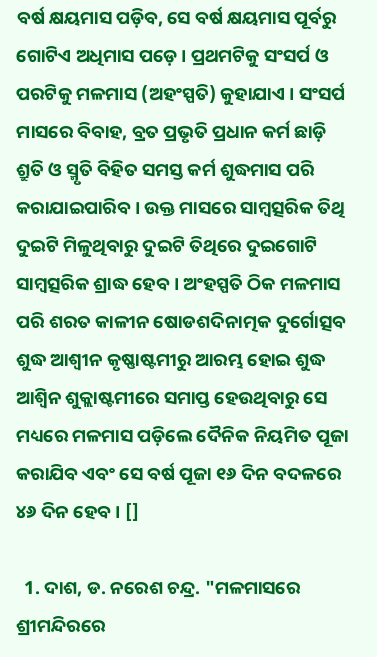ବର୍ଷ କ୍ଷୟମାସ ପଡ଼ିବ, ସେ ବର୍ଷ କ୍ଷୟମାସ ପୂର୍ବରୁ ଗୋଟିଏ ଅଧିମାସ ପଡ଼େ । ପ୍ରଥମଟିକୁ ସଂସର୍ପ ଓ ପରଟିକୁ ମଳମାସ (ଅହଂସ୍ପତି) କୁହାଯାଏ । ସଂସର୍ପ ମାସରେ ବିବାହ, ବ୍ରତ ପ୍ରଭୃତି ପ୍ରଧାନ କର୍ମ ଛାଡ଼ି ଶ୍ରୁତି ଓ ସ୍ମୃତି ବିହିତ ସମସ୍ତ କର୍ମ ଶୁଦ୍ଧମାସ ପରି କରାଯାଇପାରିବ । ଉକ୍ତ ମାସରେ ସାମ୍ବତ୍ସରିକ ତିଥି ଦୁଇଟି ମିଳୁଥିବାରୁ ଦୁଇଟି ତିଥିରେ ଦୁଇଗୋଟି ସାମ୍ବତ୍ସରିକ ଶ୍ରାଦ୍ଧ ହେବ । ଅଂହସ୍ପତି ଠିକ ମଳମାସ ପରି ଶରତ କାଳୀନ ଷୋଡଶଦିନାତ୍ମକ ଦୁର୍ଗୋତ୍ସବ ଶୁଦ୍ଧ ଆଶ୍ୱୀନ କୃଷ୍ଣାଷ୍ଟମୀରୁ ଆରମ୍ଭ ହୋଇ ଶୁଦ୍ଧ ଆଶ୍ୱିନ ଶୁକ୍ଲାଷ୍ଟମୀରେ ସମାପ୍ତ ହେଉଥିବାରୁ ସେ ମଧ୍ୟରେ ମଳମାସ ପଡ଼ିଲେ ଦୈନିକ ନିୟମିତ ପୂଜା କରାଯିବ ଏବଂ ସେ ବର୍ଷ ପୂଜା ୧୬ ଦିନ ବଦଳରେ ୪୬ ଦିନ ହେବ । []

  1. ଦାଶ, ଡ. ନରେଶ ଚନ୍ଦ୍ର. "ମଳମାସରେ ଶ୍ରୀମନ୍ଦିରରେ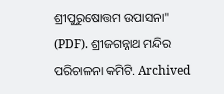ଶ୍ରୀପୁରୁଷୋତ୍ତମ ଉପାସନା" (PDF). ଶ୍ରୀଜଗନ୍ନାଥ ମନ୍ଦିର ପରିଚାଳନା କମିଟି. Archived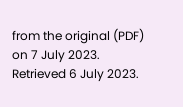from the original (PDF) on 7 July 2023. Retrieved 6 July 2023.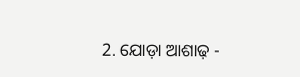2. ଯୋଡ଼ା ଆଶାଢ଼ -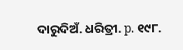ଦାରୁଦିଅଁ. ଧରିତ୍ରୀ. p. ୧୯୮.